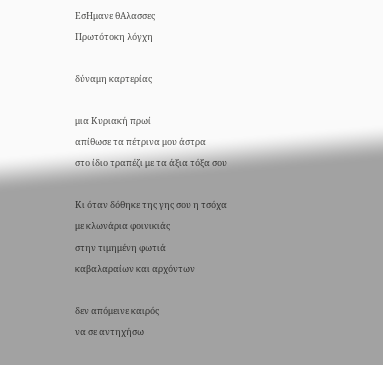ΕσΗμανε θΑλασσες
Πρωτότοκη λόγχη

δύναμη καρτερίας

μια Κυριακή πρωί
απίθωσε τα πέτρινα μου άστρα
στο ίδιο τραπέζι με τα άξια τόξα σου

Κι όταν δόθηκε της γης σου η τσόχα
με κλωνάρια φοινικιάς
στην τιμημένη φωτιά
καβαλαραίων και αρχόντων

δεν απόμεινε καιρός
να σε αντηχήσω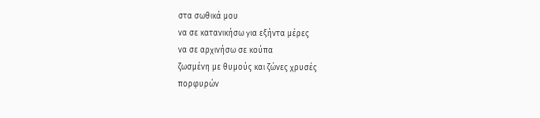στα σωθικά μου
να σε κατανικήσω για εξήντα μέρες
να σε αρχινήσω σε κούπα
ζωσμένη με θυμούς και ζώνες χρυσές
πορφυρών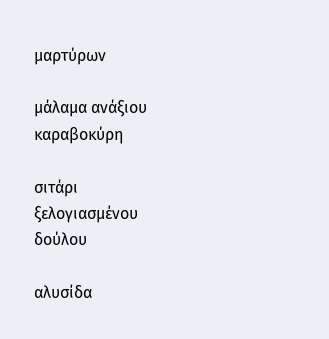μαρτύρων

μάλαμα ανάξιου καραβοκύρη

σιτάρι ξελογιασμένου δούλου

αλυσίδα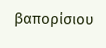βαπορίσιου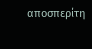αποσπερίτη